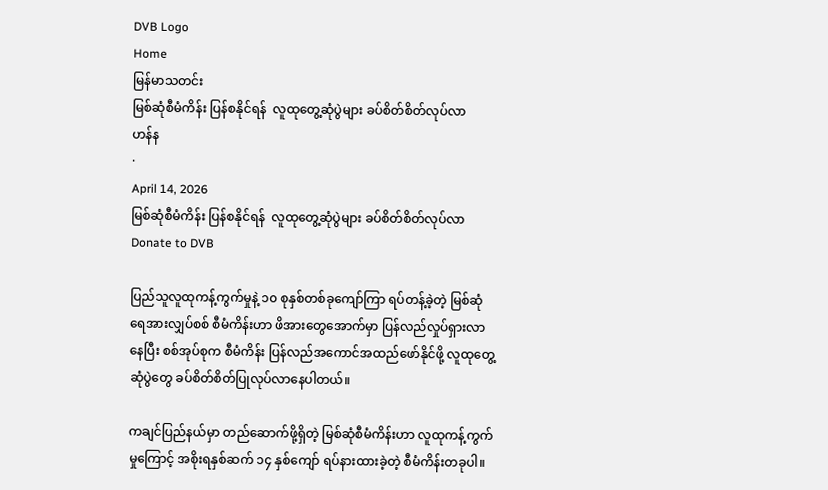DVB Logo
Home
မြန်မာသတင်း
မြစ်ဆုံစီမံကိန်း ပြန်စနိုင်ရန်  လူထုတွေ့ဆုံပွဲများ ခပ်စိတ်စိတ်လုပ်လာ
ဟန်န
·
April 14, 2026
မြစ်ဆုံစီမံကိန်း ပြန်စနိုင်ရန်  လူထုတွေ့ဆုံပွဲများ ခပ်စိတ်စိတ်လုပ်လာ
Donate to DVB

ပြည်သူလူထုကန့်ကွက်မှုနဲ့ ၁၀ စုနှစ်တစ်ခုကျော်ကြာ ရပ်တန့်ခဲ့တဲ့ မြစ်ဆုံရေအားလျှပ်စစ် စီမံကိန်းဟာ ဖိအားတွေအောက်မှာ ပြန်လည်လှုပ်ရှားလာနေပြီး စစ်အုပ်စုက စီမံကိန်း ပြန်လည်အကောင်အထည်ဖော်နိုင်ဖို့ လူထုတွေ့ဆုံပွဲတွေ ခပ်စိတ်စိတ်ပြုလုပ်လာနေပါတယ်။

ကချင်ပြည်နယ်မှာ တည်ဆောက်ဖို့ရှိတဲ့ မြစ်ဆုံစီမံကိန်းဟာ လူထုကန့်ကွက်မှုကြောင့် အစိုးရနှစ်ဆက် ၁၄ နှစ်ကျော် ရပ်နားထားခဲ့တဲ့ စီမံကိန်းတခုပါ။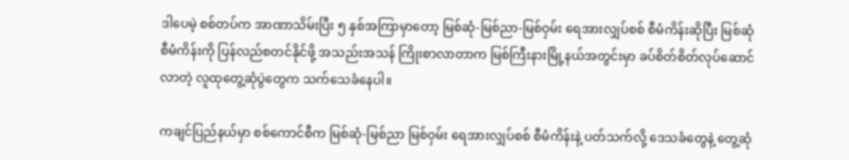ဒါပေမဲ့ စစ်တပ်က အာဏာသိမ်းပြီး ၅ နှစ်အကြာမှာတော့ မြစ်ဆုံ-မြစ်ညာ-မြစ်ဝှမ်း ရေအားလျှပ်စစ် စီမံကိန်းဆိုပြီး မြစ်ဆုံစီမံကိန်းကို ပြန်လည်စတင်နိုင်ဖို့ အသည်းအသန် ကြိုးစာလာတာက မြစ်ကြီးနားမြို့နယ်အတွင်းမှာ ခပ်စိတ်စိတ်လုပ်ဆောင်လာတဲ့ လူထုတွေ့ဆုံပွဲတွေက သက်သေခံနေပါ။

ကချင်ပြည်နယ်မှာ စစ်ကောင်စီက မြစ်ဆုံ-မြစ်ညာ မြစ်ဝှမ်း ရေအားလျှပ်စစ် စီမံကိန်းနဲ့ ပတ်သက်လို့ ဒေသခံတွေနဲ့ တွေ့ဆုံ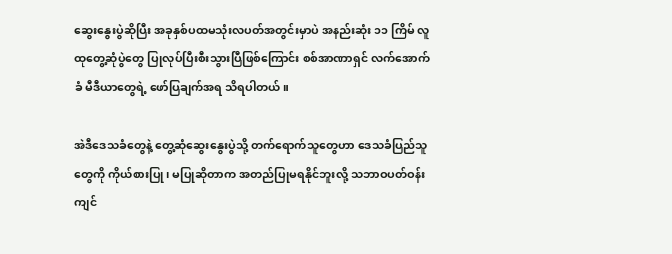ဆွေးနွေး‌ပွဲဆိုပြီး အခုနှစ်ပထမသုံးလပတ်အတွင်းမှာပဲ အနည်းဆုံး ၁၁ ကြိမ် လူထုတွေ့ဆုံပွဲတွေ ပြုလုပ်ပြီးစီးသွားပြီဖြစ်ကြောင်း စစ်အာဏာရှင် လက်အောက်ခံ မီဒီယာတွေရဲ့ ဖော်ပြချက်အရ သိရပါတယ်။

အဲဒီဒေသခံတွေနဲ့ တွေ့ဆုံဆွေးနွေး‌ပွဲသို့ တက်ရောက်သူတွေဟာ ဒေသခံပြည်သူတွေကို ကိုယ်စားပြု၊ မပြုဆိုတာက အတည်ပြုမရနိုင်ဘူးလို့ သဘာဝပတ်ဝန်းကျင်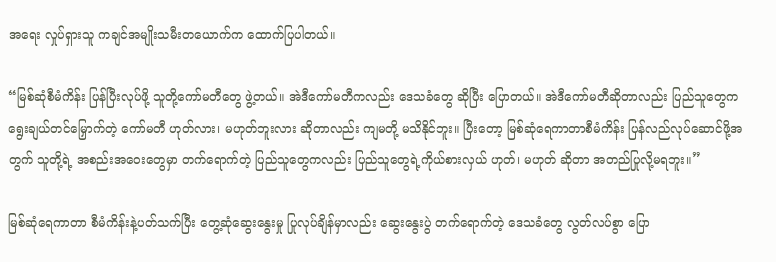အရေး လှုပ်ရှားသူ ကချင်အမျိုးသမီးတယောက်က ထောက်ပြပါတယ်။

“မြစ်ဆုံစီမံကိန်း ပြန်ပြီးလုပ်ဖို့ သူတို့ကော်မတီတွေ ဖွဲ့တယ်။ အဲဒီကော်မတီကလည်း ဒေသခံတွေ ဆိုပြီး ပြောတယ်။ အဲဒီကော်မတီဆိုတာလည်း ပြည်သူတွေက ရွေးချယ်တင်မြှောက်တဲ့ ကော်မတီ ဟုတ်လား၊ မဟုတ်ဘူးလား ဆိုတာလည်း ကျမတို့ မသိနိုင်ဘူး။ ပြီးတော့ မြစ်ဆုံရေကာတာစီမံကိန်း ပြန်လည်လုပ်ဆောင်ဖို့အတွက် သူတို့ရဲ့ အစည်းအဝေးတွေမှာ တက်ရောက်တဲ့ ပြည်သူတွေကလည်း ပြည်သူတွေရဲ့ကိုယ်စားလှယ် ဟုတ်၊ မဟုတ် ဆိုတာ အတည်ပြုလို့မရဘူး။”

မြစ်ဆုံရေကာတာ စီမံကိန်းနဲ့ပတ်သက်ပြီး တွေ့ဆုံဆွေးနွေးမှု ပြုလုပ်ချိန်မှာလည်း ဆွေးနွေးပွဲ တက်ရောက်တဲ့ ဒေသခံတွေ လွတ်လပ်စွာ ပြော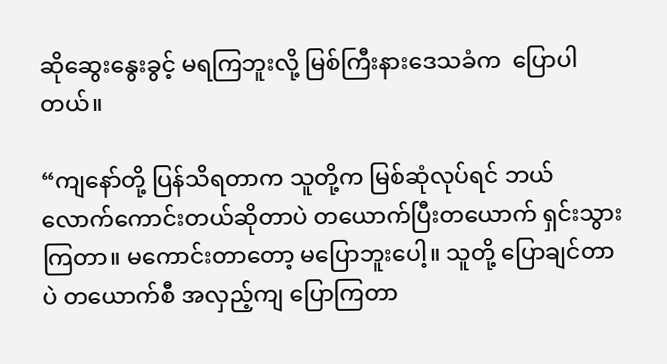ဆိုဆွေးနွေးခွင့် မရကြဘူးလို့ မြစ်ကြီးနားဒေသခံက  ပြောပါတယ်။

“ကျနော်တို့ ပြန်သိရတာက သူတို့က မြစ်ဆုံလုပ်ရင် ဘယ်လောက်ကောင်းတယ်ဆိုတာပဲ တယောက်ပြီးတယောက် ရှင်းသွားကြတာ။ မကောင်းတာတော့ မပြောဘူးပေါ့။ သူတို့ ပြောချင်တာပဲ တယောက်စီ အလှည့်ကျ ပြောကြတာ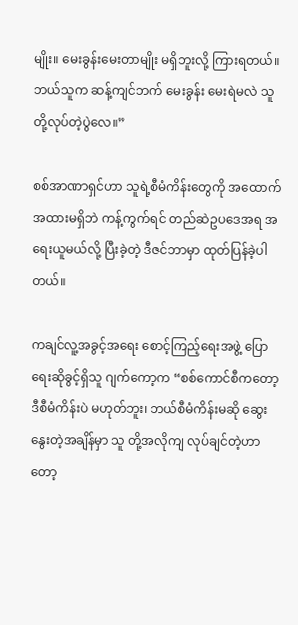မျိုး။ မေးခွန်းမေးတာမျိုး မရှိဘူးလို့ ကြားရတယ်။ ဘယ်သူက ဆန့်ကျင်ဘက် မေးခွန်း မေးရဲမလဲ သူတို့လုပ်တဲ့ပွဲလေ။”

စစ်အာဏာရှင်ဟာ သူရဲ့စီမံကိန်းတွေကို အထောက်အထားမရှိဘဲ ကန့်ကွက်ရင် တည်ဆဲဥပဒေအရ အရေးယူမယ်လို့ ပြီးခဲ့တဲ့ ဒီဇင်ဘာမှာ ထုတ်ပြန်ခဲ့ပါတယ်။

ကချင်လူ့အခွင့်အရေး စောင့်ကြည့်ရေးအဖွဲ့ ပြောရေးဆိုခွင့်ရှိသူ ဂျက်ကော့က “စစ်ကောင်စီကတော့ ဒီစီမံကိန်းပဲ မဟုတ်ဘူး၊ ဘယ်စီမံကိန်းမဆို ဆွေးနွေးတဲ့အချိန်မှာ သူ တို့အလိုကျ လုပ်ချင်တဲ့ဟာတော့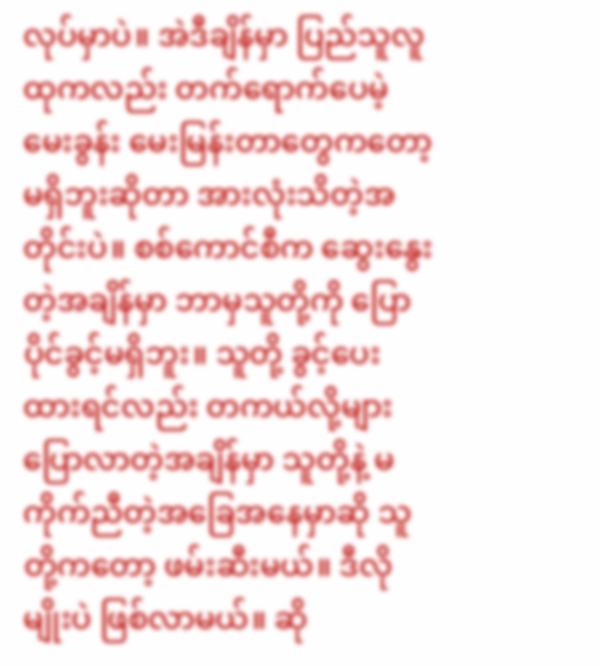လုပ်မှာပဲ။ အဲဒီချိန်မှာ ပြည်သူလူထုကလည်း တက်ရောက်ပေမဲ့ မေးခွန်း မေးမြန်းတာတွေကတော့ မရှိဘူးဆိုတာ အားလုံးသိတဲ့အတိုင်းပဲ။ စစ်ကောင်စီက ဆွေးနွေးတဲ့အချိန်မှာ ဘာမှသူတို့ကို ပြောပိုင်ခွင့်မရှိဘူး။ သူတို့ ခွင့်ပေးထားရင်လည်း တကယ်လို့များ ပြောလာတဲ့အချိန်မှာ သူတို့နဲ့ မကိုက်ညီတဲ့အခြေအနေမှာဆို သူတို့ကတော့ ဖမ်းဆီးမယ်။ ဒီလိုမျိုးပဲ ဖြစ်လာမယ်။ ဆို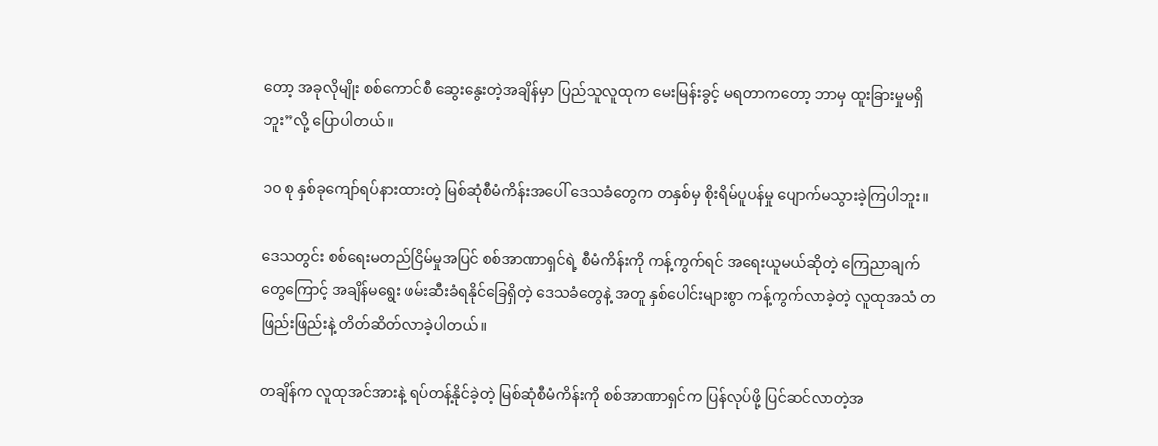တော့ အခုလိုမျိုး စစ်ကောင်စီ ဆွေးနွေးတဲ့အချိန်မှာ ပြည်သူလူထုက မေးမြန်းခွင့် မရတာကတော့ ဘာမှ ထူးခြားမှုမရှိဘူး”လို့ ပြောပါတယ်။

၁၀ စု နှစ်ခုကျော်ရပ်နားထားတဲ့ မြစ်ဆုံစီမံကိန်းအပေါ် ဒေသခံတွေက တနှစ်မှ စိုးရိမ်ပူပန်မှု ပျောက်မသွားခဲ့ကြပါဘူး။

ဒေသတွင်း စစ်ရေးမတည်ငြိမ်မှုအပြင် စစ်အာဏာရှင်ရဲ့ စီမံကိန်းကို ကန့်ကွက်ရင် အရေးယူမယ်ဆိုတဲ့ ကြေညာချက်တွေကြောင့် အချိန်မရွေး ဖမ်းဆီးခံရနိုင်ခြေရှိတဲ့ ဒေသခံတွေနဲ့ အတူ နှစ်ပေါင်းများစွာ ကန့်ကွက်လာခဲ့တဲ့ လူထုအသံ တဖြည်းဖြည်းနဲ့ တိတ်ဆိတ်လာခဲ့ပါတယ်။

တချိန်က လူထုအင်အားနဲ့ ရပ်တန့်နိုင်ခဲ့တဲ့ မြစ်ဆုံစီမံကိန်းကို စစ်အာဏာရှင်က ပြန်လုပ်ဖို့ ပြင်ဆင်လာတဲ့အ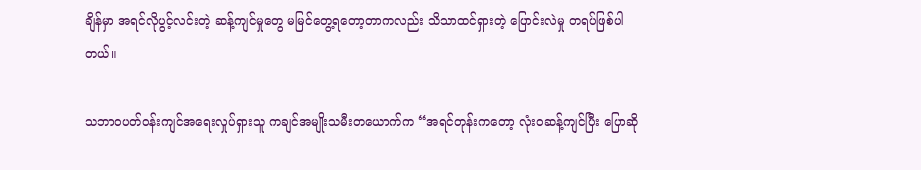ချိန်မှာ အရင်လိုပွင့်လင်းတဲ့ ဆန့်ကျင်မှုတွေ မမြင်တွေ့ရတော့တာကလည်း သိသာထင်ရှားတဲ့ ပြောင်းလဲမှု တရပ်ဖြစ်ပါတယ်။

သဘာဝပတ်ဝန်းကျင်အရေးလှုပ်ရှားသူ ကချင်အမျိုးသမီးတယောက်က “အရင်တုန်းကတော့ လုံးဝဆန့်ကျင်ပြီး ပြောဆို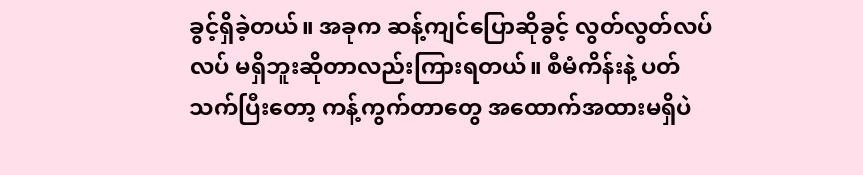ခွင့်ရှိခဲ့တယ်။ အခုက ဆန့်ကျင်ပြောဆိုခွင့် လွတ်လွတ်လပ်လပ် မရှိဘူးဆိုတာလည်းကြားရတယ်။ စီမံကိန်းနဲ့ ပတ်သက်ပြီးတော့ ကန့်ကွက်တာတွေ အထောက်အထားမရှိပဲ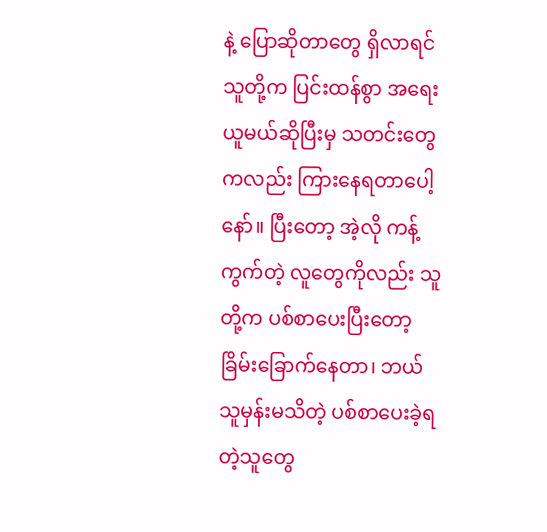နဲ့ ပြောဆိုတာတွေ ရှိလာရင် သူတို့က ပြင်းထန်စွာ အရေးယူမယ်ဆိုပြီးမှ သတင်းတွေကလည်း ကြားနေရတာပေါ့နော်။ ပြီးတော့ အဲ့လို ကန့်ကွက်တဲ့ လူတွေကိုလည်း သူတို့က ပစ်စာပေးပြီးတော့ ခြိမ်းခြောက်နေတာ၊ ဘယ်သူမှန်းမသိတဲ့ ပစ်စာပေးခဲ့ရတဲ့သူတွေ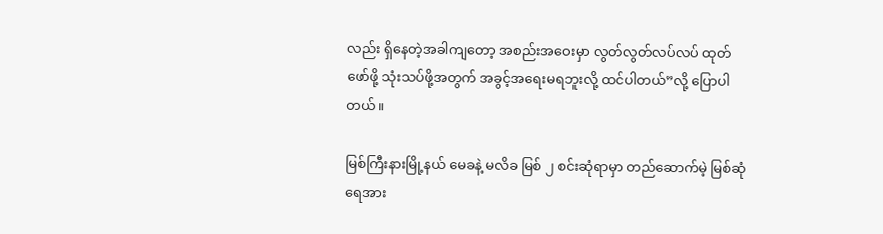လည်း ရှိနေတဲ့အခါကျတော့ အစည်းအဝေးမှာ လွတ်လွတ်လပ်လပ် ထုတ်ဖော်ဖို့ သုံးသပ်ဖို့အတွက် အခွင့်အရေးမရဘူးလို့ ထင်ပါတယ်”လို့ ပြောပါတယ်။

မြစ်ကြီးနားမြို့နယ် မေခနဲ့ မလိခ မြစ် ၂ စင်းဆုံရာမှာ တည်ဆောက်မဲ့ မြစ်ဆုံရေအား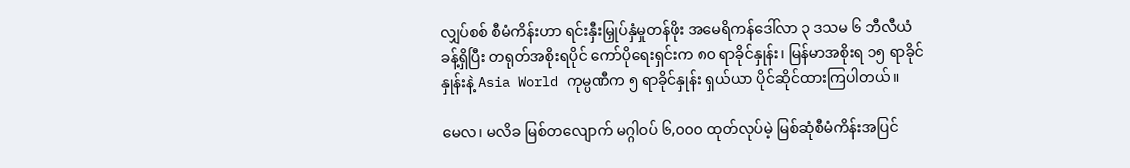လျှပ်စစ် စီမံကိန်းဟာ ရင်းနှီးမြှုပ်နှံမှုတန်ဖိုး အမေရိကန်ဒေါ်လာ ၃ ဒသမ ၆ ဘီလီယံ ခန့်ရှိပြီး တရုတ်အစိုးရပိုင် ကော်ပိုရေးရှင်းက ၈၀ ရာခိုင်နှုန်း၊ မြန်မာအစိုးရ ၁၅ ရာခိုင်နှုန်းနဲ့ Asia World ကုမ္ပဏီက ၅ ရာခိုင်နှုန်း ရှယ်ယာ ပိုင်ဆိုင်ထားကြပါတယ်။

မေလ၊ မလိခ မြစ်တလျောက် မဂ္ဂါဝပ် ၆,၀၀၀ ထုတ်လုပ်မဲ့ မြစ်ဆုံစီမံကိန်းအပြင်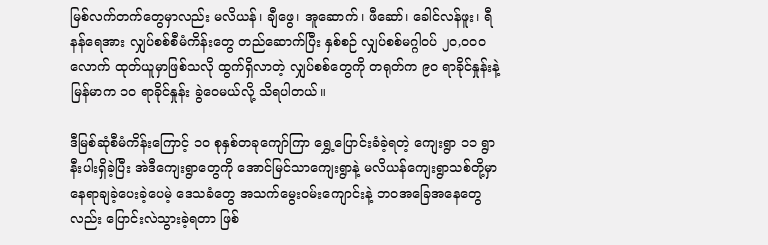မြစ်လက်တက်တွေမှာလည်း မလိယန်၊ ချီဖွေ၊ အူဆောက်၊ ဖီဆော်၊ ခေါင်လန်ဖူး၊ ရီနန်ရေအား လျှပ်စစ်စီမံကိန်းတွေ တည်ဆောက်ပြီး နှစ်စဉ် လျှပ်စစ်မဂ္ဂါဝပ် ၂၀,၀၀၀ လောက် ထုတ်ယူမှာဖြစ်သလို ထွက်ရှိလာတဲ့ လျှပ်စစ်တွေကို တရုတ်က ၉၀ ရာခိုင်နှုန်းနဲ့ မြန်မာက ၁၀ ရာခိုင်နှုန်း ခွဲဝေမယ်လို့ သိရပါတယ်။

ဒီမြစ်ဆုံစီမံကိန်းကြောင့် ၁၀ စုနှစ်တခုကျော်ကြာ ရွှေ့ပြောင်းခံခဲ့ရတဲ့ ကျေးရွာ ၁၁ ရွာ နီးပါးရှိခဲ့ပြီး အဲဒီကျေးရွာတွေကို အောင်မြင်သာကျေးရွာနဲ့ မလိယန်ကျေးရွာသစ်တို့မှာ နေရာချခဲ့ပေးခဲ့ပေမဲ့ ဒေသခံတွေ အသက်မွေးဝမ်းကျောင်းနဲ့ ဘဝအခြေအနေတွေလည်း ပြောင်းလဲသွားခဲ့ရတာ ဖြစ်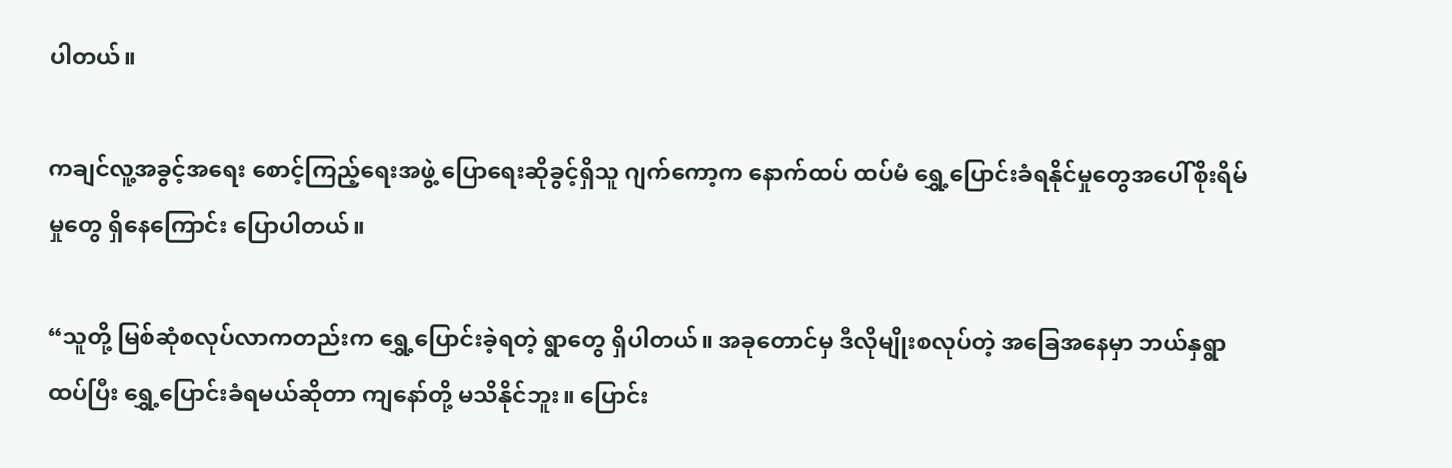ပါတယ်။

ကချင်လူ့အခွင့်အရေး စောင့်ကြည့်ရေးအဖွဲ့ ပြောရေးဆိုခွင့်ရှိသူ ဂျက်ကော့က နောက်ထပ် ထပ်မံ ရွှေ့ပြောင်းခံရနိုင်မှုတွေအပေါ်စိုးရိမ်မှုတွေ ရှိနေကြောင်း ပြောပါတယ်။

“သူတို့ မြစ်ဆုံစလုပ်လာကတည်းက ရွှေ့ပြောင်းခဲ့ရတဲ့ ရွာတွေ ရှိပါတယ်။ အခုတောင်မှ ဒီလိုမျိုးစလုပ်တဲ့ အခြေအနေမှာ ဘယ်နှရွာထပ်ပြီး ရွှေ့ပြောင်းခံရမယ်ဆိုတာ ကျနော်တို့ မသိနိုင်ဘူး။ ပြောင်း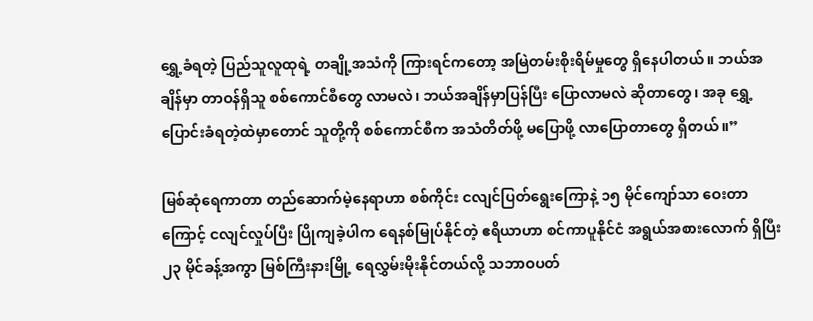ရွှေ့ခံရတဲ့ ပြည်သူလူထုရဲ့ တချို့အသံကို ကြားရင်ကတော့ အမြဲတမ်းစိုးရိမ်မှုတွေ ရှိနေပါတယ်။ ဘယ်အချိန်မှာ တာဝန်ရှိသူ စစ်ကောင်စီတွေ လာမလဲ၊ ဘယ်အချိန်မှာပြန်ပြီး ပြောလာမလဲ ဆိုတာတွေ၊ အခု ရွှေ့ပြောင်းခံရတဲ့ထဲမှာတောင် သူတို့ကို စစ်ကောင်စီက အသံတိတ်ဖို့ မပြောဖို့ လာပြောတာတွေ ရှိတယ်။”

မြစ်ဆုံရေကာတာ တည်ဆောက်မဲ့နေရာဟာ စစ်ကိုင်း ငလျင်ပြတ်ရွေးကြောနဲ့ ၁၅ မိုင်ကျော်သာ ဝေးတာကြောင့် ငလျင်လှုပ်ပြီး ပြိုကျခဲ့ပါက ရေနစ်မြုပ်နိုင်တဲ့ ဧရိယာဟာ စင်ကာပူနိုင်ငံ အရွယ်အစားလောက် ရှိပြီး ၂၃ မိုင်ခန့်အကွာ မြစ်ကြီးနားမြို့ ရေလွှမ်းမိုးနိုင်တယ်လို့ သဘာဝပတ်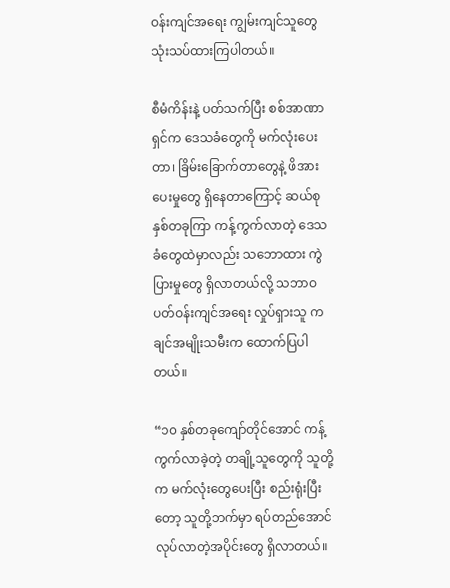ဝန်းကျင်အရေး ကျွမ်းကျင်သူတွေ သုံးသပ်ထားကြပါတယ်။

စီမံကိန်းနဲ့ ပတ်သက်ပြီး စစ်အာဏာရှင်က ဒေသခံတွေကို မက်လုံးပေးတာ၊ ခြိမ်းခြောက်တာတွေနဲ့ ဖိအားပေးမှုတွေ ရှိနေတာကြောင့် ဆယ်စုနှစ်တခုကြာ ကန့်ကွက်လာတဲ့ ဒေသခံတွေထဲမှာလည်း သဘောထား ကွဲပြားမှုတွေ ရှိလာတယ်လို့ သဘာဝပတ်ဝန်းကျင်အရေး လှုပ်ရှားသူ ကချင်အမျိုးသမီးက ထောက်ပြပါတယ်။

“၁၀ နှစ်တခုကျော်တိုင်အောင် ကန့်ကွက်လာခဲ့တဲ့ တချို့သူတွေကို သူတို့က မက်လုံးတွေပေးပြီး စည်းရုံးပြီးတော့ သူတို့ဘက်မှာ ရပ်တည်အောင် လုပ်လာတဲ့အပိုင်းတွေ ရှိလာတယ်။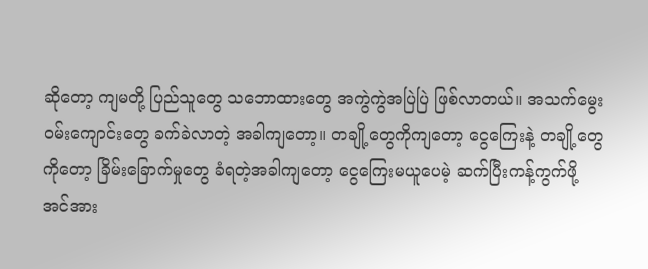ဆိုတော့ ကျမတို့ ပြည်သူတွေ သဘောထားတွေ အကွဲကွဲအပြဲပြဲ ဖြစ်လာတယ်။ အသက်မွေးဝမ်းကျောင်းတွေ ခက်ခဲလာတဲ့ အခါကျတော့။ တချို့တွေကိုကျတော့ ငွေကြေးနဲ့ တချို့တွေကို‌တော့ ခြိမ်းခြောက်မှုတွေ ခံရတဲ့အခါကျတော့ ငွေကြေးမယူပေမဲ့ ဆက်ပြီးကန့်ကွက်ဖို့ အင်အား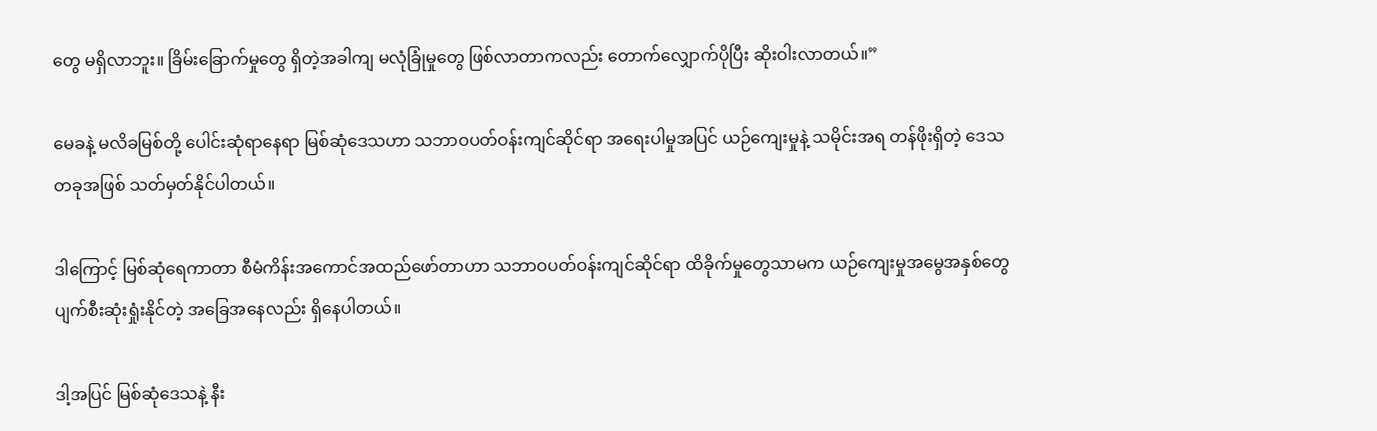တွေ မရှိလာဘူး။ ခြိမ်းခြောက်မှုတွေ ရှိတဲ့အခါကျ မလုံခြုံမှုတွေ ဖြစ်လာတာကလည်း တောက်လျှောက်ပိုပြီး ဆိုးဝါးလာတယ်။”

မေခနဲ့ မလိခမြစ်တို့ ပေါင်းဆုံရာနေရာ မြစ်ဆုံဒေသဟာ သဘာဝပတ်ဝန်းကျင်ဆိုင်ရာ အရေးပါမှုအပြင် ယဉ်ကျေးမှုနဲ့ သမိုင်းအရ တန်ဖိုးရှိတဲ့ ဒေသတခုအဖြစ် သတ်မှတ်နိုင်ပါတယ်။

ဒါကြောင့် မြစ်ဆုံရေကာတာ စီမံကိန်းအကောင်အထည်ဖော်တာဟာ သဘာဝပတ်ဝန်းကျင်ဆိုင်ရာ ထိခိုက်မှုတွေသာမက ယဉ်ကျေးမှုအမွေအနှစ်တွေ ပျက်စီးဆုံးရှုံးနိုင်တဲ့ အခြေအနေလည်း ရှိနေပါတယ်။

ဒါ့အပြင် မြစ်ဆုံဒေသနဲ့ နီး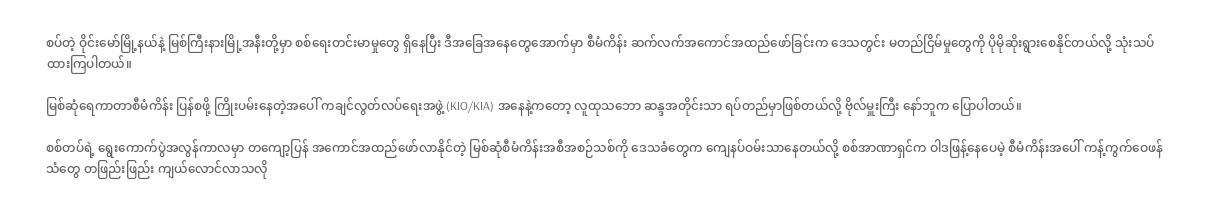စပ်တဲ့ ဝိုင်းမော်မြို့နယ်နဲ့ မြစ်ကြီးနားမြို့အနီးတို့မှာ စစ်ရေးတင်းမာမှုတွေ ရှိနေပြီး ဒီအခြေအနေတွေအောက်မှာ စီမံကိန်း ဆက်လက်အကောင်အထည်ဖော်ခြင်းက ဒေသတွင်း မတည်ငြိမ်မှုတွေကို ပိုမိုဆိုးရွားစေနိုင်တယ်လို့ သုံးသပ်ထားကြပါတယ်။

မြစ်ဆုံရေကာတာစီမံကိန်း ပြန်စဖို့ ကြိုးပမ်းနေတဲ့အပေါ် ကချင်လွတ်လပ်ရေးအဖွဲ့ (KIO/KIA) အနေနဲ့ကတော့ လူထုသဘော ဆန္ဒအတိုင်းသာ ရပ်တည်မှာဖြစ်တယ်လို့ ဗိုလ်မှူးကြီး နော်ဘူက ပြောပါတယ်။

စစ်တပ်ရဲ့ ရွေးကောက်ပွဲအလွန်ကာလမှာ တကျော့ပြန် အကောင်အထည်ဖော်လာနိုင်တဲ့ မြစ်ဆုံစီမံကိန်းအစီအစဉ်သစ်ကို ဒေသခံတွေက ကျေနပ်ဝမ်းသာနေတယ်လို့ စစ်အာဏာရှင်က ဝါဒဖြန့်နေပေမဲ့ စီမံကိန်းအပေါ် ကန့်ကွက်ဝေဖန်သံတွေ တဖြည်းဖြည်း ကျယ်လောင်လာသလို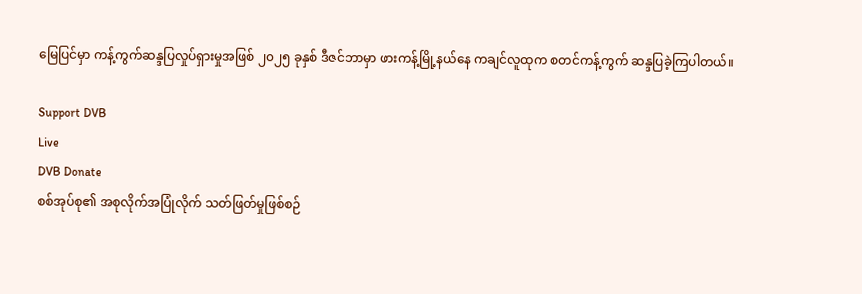မြေပြင်မှာ ကန့်ကွက်ဆန္ဒပြလှုပ်ရှားမှုအဖြစ် ၂၀၂၅ ခုနှစ် ဒီဇင်ဘာမှာ ဖားကန့်မြို့နယ်နေ ကချင်လူထုက စတင်ကန့်ကွက် ဆန္ဒပြခဲ့ကြပါတယ်။

Support DVB
Live
DVB Donate
စစ်အုပ်စု၏ အစုလိုက်အပြုံလိုက် သတ်ဖြတ်မှုဖြစ်စဉ်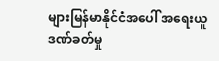များမြန်မာနိုင်ငံအပေါ် အရေးယူဒဏ်ခတ်မှု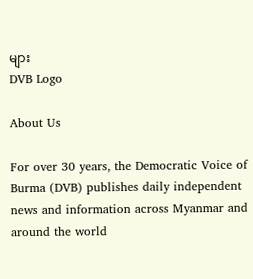များ
DVB Logo

About Us

For over 30 years, the Democratic Voice of Burma (DVB) publishes daily independent news and information across Myanmar and around the world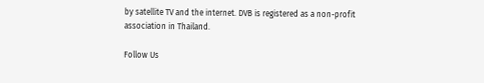by satellite TV and the internet. DVB is registered as a non-profit association in Thailand.

Follow Us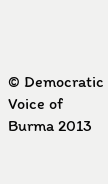© Democratic Voice of Burma 2013